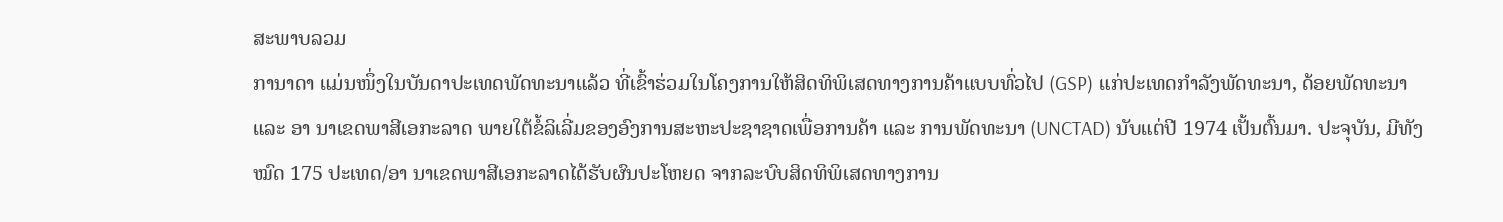ສະພາບລວມ
ການາດາ ແມ່ນໜຶ່ງໃນບັນດາປະເທດພັດທະນາແລ້ວ ທີ່ເຂົ້າຮ່ວມໃນໂຄງການໃຫ້ສິດທິພິເສດທາງການຄ້າແບບທົ່ວໄປ (GSP) ແກ່ປະເທດກຳລັງພັດທະນາ, ດ້ອຍພັດທະນາ ແລະ ອາ ນາເຂດພາສີເອກະລາດ ພາຍໃຕ້ຂໍ້ລິເລີ່ມຂອງອົງການສະຫະປະຊາຊາດເພື່ອການຄ້າ ແລະ ການພັດທະນາ (UNCTAD) ນັບແຕ່ປີ 1974 ເປັ້ນຕົ້ນມາ. ປະຈຸບັນ, ມີທັງໝົດ 175 ປະເທດ/ອາ ນາເຂດພາສີເອກະລາດໄດ້ຮັບຜົນປະໂຫຍດ ຈາກລະບົບສິດທິພິເສດທາງການ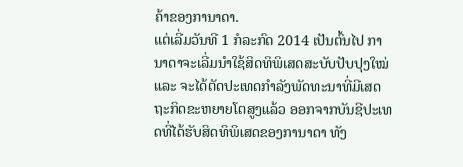ຄ້າຂອງການາດາ.
ແຕ່ເລີ່ມວັນທີ 1 ກໍລະກົດ 2014 ເປັນຕົ້ນໄປ ການາດາຈະເລີ່ມນຳໃຊ້ສິດທິພິເສດສະບັບປັບປຸງໃໝ່ ແລະ ຈະໄດ້ຕັດປະເທດກຳລັງພັດທະນາທີ່ມີເສດຖະກິດຂະຫຍາຍໂຕສູງແລ້ວ ອອກຈາກບັນຊີປະເທດທີ່ໄດ້ຮັບສິດທິພິເສດຂອງການາດາ ທັງ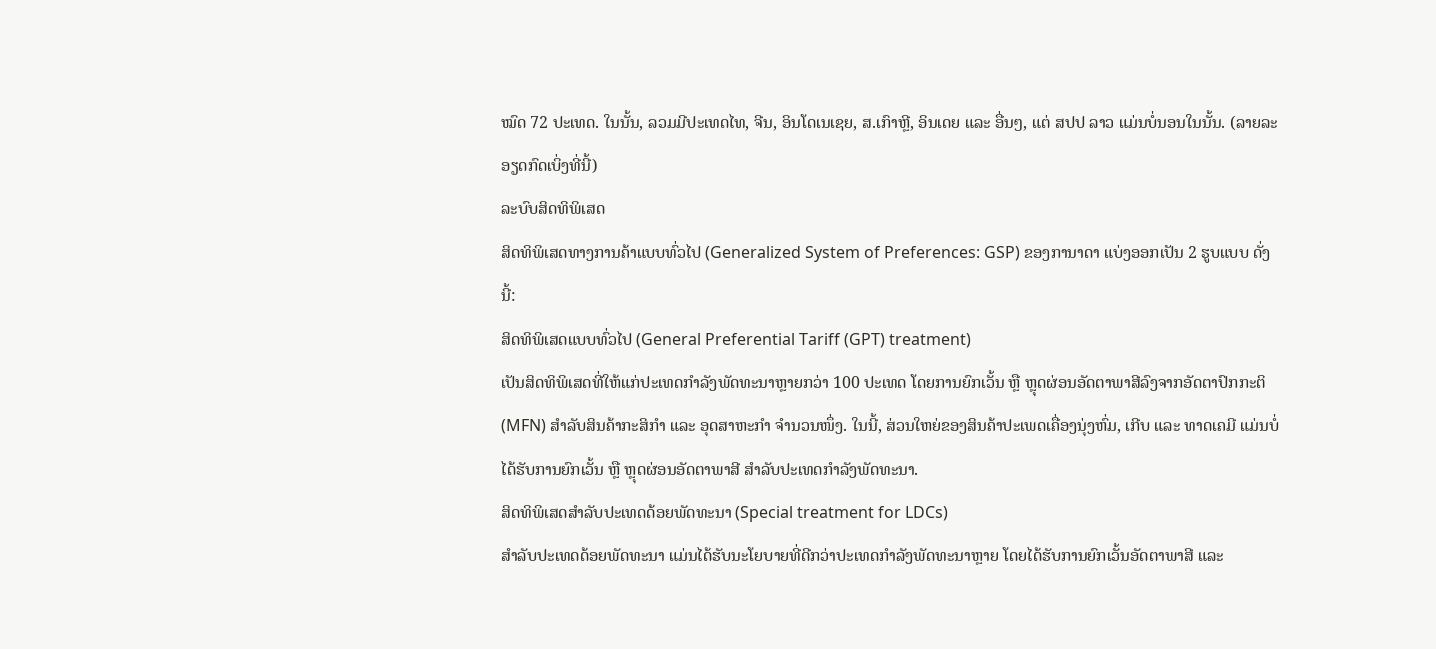ໝົດ 72 ປະເທດ. ໃນນັ້ນ, ລວມມີປະເທດໄທ, ຈີນ, ອິນໂດເນເຊຍ, ສ.ເກົາຫຼີ, ອິນເດຍ ແລະ ອື່ນໆ, ແຕ່ ສປປ ລາວ ແມ່ນບໍ່ນອນໃນນັ້ນ. (ລາຍລະອຽດກົດເບິ່ງທີ່ນີ້)
ລະບົບສິດທິພິເສດ
ສິດທິພິເສດທາງການຄ້າແບບທົ່ວໄປ (Generalized System of Preferences: GSP) ຂອງການາດາ ແບ່ງອອກເປັນ 2 ຮູບແບບ ດັ່ງນີ້:
ສິດທິພິເສດແບບທົ່ວໄປ (General Preferential Tariff (GPT) treatment)
ເປັນສິດທິພິເສດທີ່ໃຫ້ແກ່ປະເທດກຳລັງພັດທະນາຫຼາຍກວ່າ 100 ປະເທດ ໂດຍການຍົກເວັ້ນ ຫຼື ຫຼຸດຜ່ອນອັດຕາພາສີລົງຈາກອັດຕາປົກກະຕິ (MFN) ສໍາລັບສິນຄ້າກະສິກໍາ ແລະ ອຸດສາຫະກຳ ຈຳນວນໜຶ່ງ. ໃນນີ້, ສ່ວນໃຫຍ່ຂອງສິນຄ້າປະເພດເຄື່ອງນຸ່ງຫົ່ມ, ເກີບ ແລະ ທາດເຄມີ ແມ່ນບໍ່ໄດ້ຮັບການຍົກເວັ້ນ ຫຼື ຫຼຸດຜ່ອນອັດຕາພາສີ ສຳລັບປະເທດກຳລັງພັດທະນາ.
ສິດທິພິເສດສຳລັບປະເທດດ້ອຍພັດທະນາ (Special treatment for LDCs)
ສຳລັບປະເທດດ້ອຍພັດທະນາ ແມ່ນໄດ້ຮັບນະໂຍບາຍທີ່ດີກວ່າປະເທດກຳລັງພັດທະນາຫຼາຍ ໂດຍໄດ້ຮັບການຍົກເວັ້ນອັດຕາພາສີ ແລະ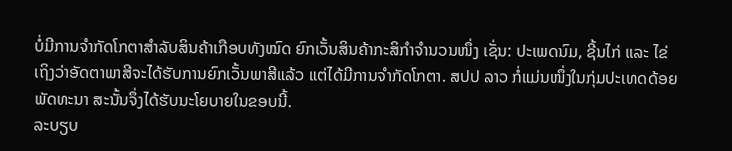ບໍ່ມີການຈຳກັດໂກຕາສຳລັບສິນຄ້າເກືອບທັງໝົດ ຍົກເວັ້ນສິນຄ້າກະສິກຳຈຳນວນໜຶ່ງ ເຊັ່ນ: ປະເພດນົມ, ຊີ້ນໄກ່ ແລະ ໄຂ່ ເຖິງວ່າອັດຕາພາສີຈະໄດ້ຮັບການຍົກເວັ້ນພາສີແລ້ວ ແຕ່ໄດ້ມີການຈຳກັດໂກຕາ. ສປປ ລາວ ກໍ່ແມ່ນໜຶ່ງໃນກຸ່ມປະເທດດ້ອຍພັດທະນາ ສະນັ້ນຈຶ່ງໄດ້ຮັບນະໂຍບາຍໃນຂອບນີ້.
ລະບຽບ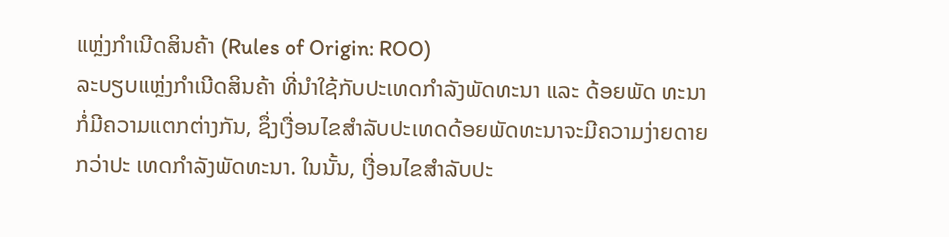ແຫຼ່ງກຳເນີດສິນຄ້າ (Rules of Origin: ROO)
ລະບຽບແຫຼ່ງກຳເນີດສິນຄ້າ ທີ່ນໍາໃຊ້ກັບປະເທດກຳລັງພັດທະນາ ແລະ ດ້ອຍພັດ ທະນາ ກໍ່ມີຄວາມແຕກຕ່າງກັນ, ຊຶ່ງເງື່ອນໄຂສຳລັບປະເທດດ້ອຍພັດທະນາຈະມີຄວາມງ່າຍດາຍກວ່າປະ ເທດກໍາລັງພັດທະນາ. ໃນນັ້ນ, ເງື່ອນໄຂສຳລັບປະ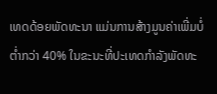ເທດດ້ອຍພັດທະນາ ແມ່ນການສ້າງມູນຄ່າເພີ່ມບໍ່ຕໍ່າກວ່າ 40% ໃນຂະນະທີ່ປະເທດກຳລັງພັດທະ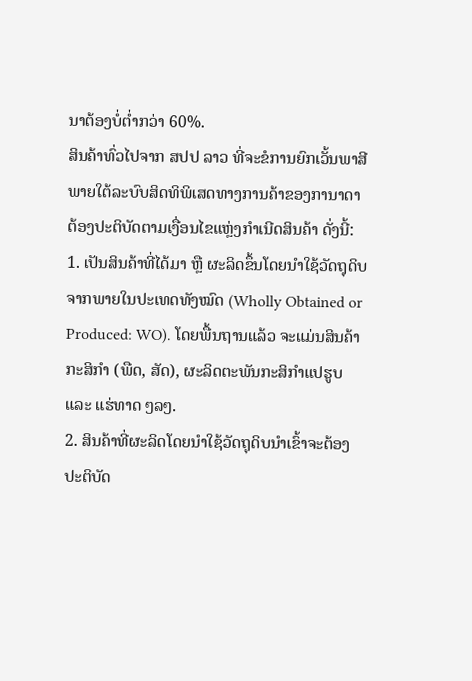ນາຕ້ອງບໍ່ຕໍ່າກວ່າ 60%.
ສິນຄ້າທົ່ວໄປຈາກ ສປປ ລາວ ທີ່ຈະຂໍການຍົກເວັ້ນພາສີພາຍໃຕ້ລະບົບສິດທິພິເສດທາງການຄ້າຂອງການາດາ ຕ້ອງປະຕິບັດຕາມເງື່ອນໄຂແຫຼ່ງກຳເນີດສິນຄ້າ ດັ່ງນີ້:
1. ເປັນສິນຄ້າທີ່ໄດ້ມາ ຫຼື ຜະລິດຂຶ້ນໂດຍນຳໃຊ້ວັດຖຸດິບຈາກພາຍໃນປະເທດທັງໝົດ (Wholly Obtained or Produced: WO). ໂດຍພື້ນຖານແລ້ວ ຈະແມ່ນສິນຄ້າກະສິກຳ (ພືດ, ສັດ), ຜະລິດຕະພັນກະສິກຳແປຮູບ ແລະ ແຮ່ທາດ ໆລໆ.
2. ສິນຄ້າທີ່ຜະລິດໂດຍນຳໃຊ້ວັດຖຸດິບນຳເຂົ້າຈະຕ້ອງປະຕິບັດ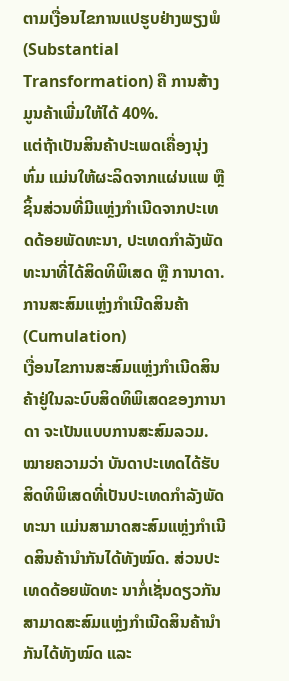ຕາມເງື່ອນໄຂການແປຮູບຢ່າງພຽງພໍ (Substantial Transformation) ຄື ການສ້າງມູນຄ້າເພີ່ມໃຫ້ໄດ້ 40%.
ແຕ່ຖ້າເປັນສິນຄ້າປະເພດເຄື່ອງນຸ່ງຫົ່ມ ແມ່ນໃຫ້ຜະລິດຈາກແຜ່ນແພ ຫຼື ຊິ້ນສ່ວນທີ່ມີແຫຼ່ງກຳເນີດຈາກປະເທດດ້ອຍພັດທະນາ, ປະເທດກຳລັງພັດທະນາທີ່ໄດ້ສິດທິພິເສດ ຫຼື ການາດາ.
ການສະສົມແຫຼ່ງກຳເນີດສິນຄ້າ (Cumulation)
ເງື່ອນໄຂການສະສົມແຫຼ່ງກຳເນີດສິນຄ້າຢູ່ໃນລະບົບສິດທິພິເສດຂອງການາດາ ຈະເປັນແບບການສະສົມລວມ. ໝາຍຄວາມວ່າ ບັນດາປະເທດໄດ້ຮັບສິດທິພິເສດທີ່ເປັນປະເທດກຳລັງພັດທະນາ ແມ່ນສາມາດສະສົມແຫຼ່ງກຳເນີດສິນຄ້ານຳກັນໄດ້ທັງໝົດ. ສ່ວນປະເທດດ້ອຍພັດທະ ນາກໍ່ເຊັ່ນດຽວກັນ ສາມາດສະສົມແຫຼ່ງກຳເນີດສິນຄ້ານຳກັນໄດ້ທັງໝົດ ແລະ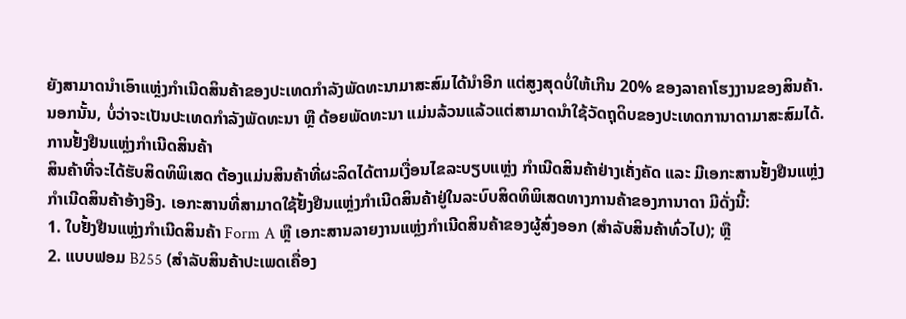ຍັງສາມາດນຳເອົາແຫຼ່ງກຳເນີດສິນຄ້າຂອງປະເທດກຳລັງພັດທະນາມາສະສົມໄດ້ນຳອີກ ແຕ່ສູງສຸດບໍ່ໃຫ້ເກີນ 20% ຂອງລາຄາໂຮງງານຂອງສິນຄ້າ.
ນອກນັ້ນ, ບໍ່ວ່າຈະເປັນປະເທດກຳລັງພັດທະນາ ຫຼື ດ້ອຍພັດທະນາ ແມ່ນລ້ວນແລ້ວແຕ່ສາມາດນຳໃຊ້ວັດຖຸດິບຂອງປະເທດການາດາມາສະສົມໄດ້.
ການຢັ້ງຢືນແຫຼ່ງກຳເນີດສິນຄ້າ
ສິນຄ້າທີ່ຈະໄດ້ຮັບສິດທິພິເສດ ຕ້ອງແມ່ນສິນຄ້າທີ່ຜະລິດໄດ້ຕາມເງື່ອນໄຂລະບຽບແຫຼ່ງ ກຳເນີດສິນຄ້າຢ່າງເຄັ່ງຄັດ ແລະ ມີເອກະສານຢັ້ງຢືນແຫຼ່ງກຳເນີດສິນຄ້າອ້າງອີງ. ເອກະສານທີ່ສາມາດໃຊ້ຢັ້ງຢືນແຫຼ່ງກຳເນີດສິນຄ້າຢູ່ໃນລະບົບສິດທິພິເສດທາງການຄ້າຂອງການາດາ ມີດັ່ງນີ້:
1. ໃບຢັ້ງຢືນແຫຼ່ງກຳເນີດສິນຄ້າ Form A ຫຼື ເອກະສານລາຍງານແຫຼ່ງກຳເນີດສິນຄ້າຂອງຜູ້ສົ່ງອອກ (ສຳລັບສິນຄ້າທົ່ວໄປ); ຫຼື
2. ແບບຟອມ B255 (ສຳລັບສິນຄ້າປະເພດເຄື່ອງ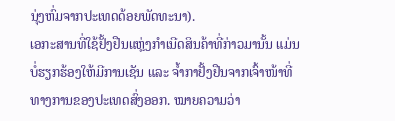ນຸ່ງຫົ່ມຈາກປະເທດດ້ອຍພັດທະນາ).
ເອກະສານທີ່ໃຊ້ຢັ້ງຢືນແຫຼ່ງກຳເນີດສິນຄ້າທີ່ກ່າວມານັ້ນ ແມ່ນບໍ່ຮຽກຮ້ອງໃຫ້ມີການເຊັນ ແລະ ຈໍ້າກາຢັ້ງຢືນຈາກເຈົ້າໜ້າທີ່ທາງການຂອງປະເທດສົ່ງອອກ. ໝາຍຄວາມວ່າ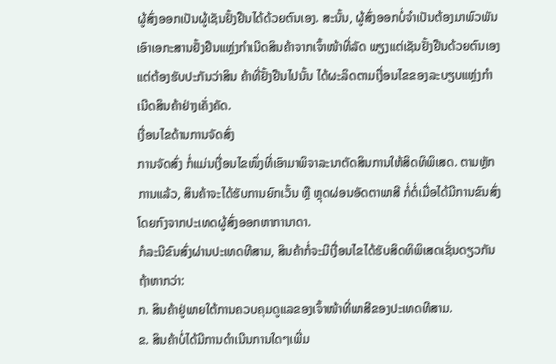ຜູ້ສົ່ງອອກເປັນຜູ້ເຊັນຢັ້ງຢືນໄດ້ດ້ວຍຕົນເອງ. ສະນັ້ນ, ຜູ້ສົ່ງອອກບໍ່ຈຳເປັນຕ້ອງມາພົວພັນເອົາເອກະສານຢັ້ງຢືນແຫຼ່ງກຳເນີດສິນຄ້າຈາກເຈົ້າໜ້າທີ່ລັດ ພຽງແຕ່ເຊັນຢັ້ງຢືນດ້ວຍຕົນເອງ ແຕ່ຕ້ອງຮັບປະກັນວ່າສິນ ຄ້າທີ່ຢັ້ງຢືນໄປນັ້ນ ໄດ້ຜະລິດຕາມເງື່ອນໄຂຂອງລະບຽບແຫຼ່ງກຳເນີດສິນຄ້າຢ່າງເຄັ່ງຄັດ.
ເງື່ອນໄຂດ້ານການຈັດສົ່ງ
ການຈັດສົ່ງ ກໍ່ແມ່ນເງື່ອນໄຂໜຶ່ງທີ່ເອົາມາພິຈາລະນາຕັດສິນການໃຫ້ສິດທິພິເສດ. ຕາມຫຼັກການແລ້ວ, ສິນຄ້າຈະໄດ້ຮັບການຍົກເວັ້ນ ຫຼື ຫຼຸດຜ່ອນອັດຕາພາສີ ກໍ່ຕໍ່ເມື່ອໄດ້ມີການຂົນສົ່ງໂດຍກົງຈາກປະເທດຜູ້ສົ່ງອອກຫາການາດາ.
ກໍລະນີຂົນສົ່ງຜ່ານປະເທດທີສາມ, ສິນຄ້າກໍ່ຈະມີເງື່ອນໄຂໄດ້ຮັບສິດທິພິເສດເຊັ່ນດຽວກັນ ຖ້າຫາກວ່າ:
ກ. ສິນຄ້າຢູ່ພາຍໃຕ້ການຄວບຄຸມດູແລຂອງເຈົ້າໜ້າທີ່ພາສີຂອງປະເທດທີສາມ.
ຂ. ສິນຄ້າບໍ່ໄດ້ມີການດຳເນີນການໃດໆເພີ່ມ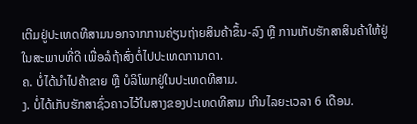ເຕີມຢູ່ປະເທດທີສາມນອກຈາກການຄ່ຽນຖ່າຍສິນຄ້າຂຶ້ນ-ລົງ ຫຼື ການເກັບຮັກສາສິນຄ້າໃຫ້ຢູ່ໃນສະພາບທີ່ດີ ເພື່ອລໍຖ້າສົ່ງຕໍ່ໄປປະເທດການາດາ.
ຄ. ບໍ່ໄດ້ນຳໄປຄ້າຂາຍ ຫຼື ບໍລິໂພກຢູ່ໃນປະເທດທີສາມ.
ງ. ບໍ່ໄດ້ເກັບຮັກສາຊົ່ວຄາວໄວ້ໃນສາງຂອງປະເທດທີສາມ ເກີນໄລຍະເວລາ 6 ເດືອນ.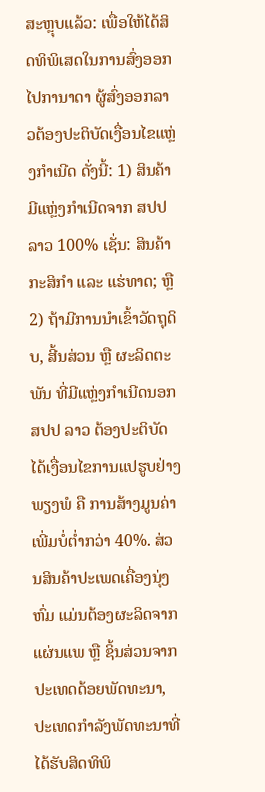ສະຫຼຸບແລ້ວ: ເພື່ອໃຫ້ໄດ້ສິດທິພິເສດໃນການສົ່ງອອກໄປການາດາ ຜູ້ສົ່ງອອກລາວຕ້ອງປະຕິບັດເງື່ອນໄຂແຫຼ່ງກຳເນີດ ດັ່ງນີ້: 1) ສິນຄ້າມີແຫຼ່ງກຳເນີດຈາກ ສປປ ລາວ 100% ເຊັ່ນ: ສິນຄ້າກະສິກຳ ແລະ ແຮ່ທາດ; ຫຼື 2) ຖ້າມີການນຳເຂົ້າວັດຖຸດິບ, ສີ້ນສ່ວນ ຫຼື ຜະລິດຕະພັນ ທີ່ມີແຫຼ່ງກຳເນີດນອກ ສປປ ລາວ ຕ້ອງປະຕິບັດໄດ້ເງື່ອນໄຂການແປຮູບຢ່າງພຽງພໍ ຄື ການສ້າງມູນຄ່າເພີ່ມບໍ່ຕໍ່າກວ່າ 40%. ສ່ວນສິນຄ້າປະເພດເຄື່ອງນຸ່ງຫົ່ມ ແມ່ນຕ້ອງຜະລິດຈາກແຜ່ນແພ ຫຼື ຊິ້ນສ່ວນຈາກປະເທດດ້ອຍພັດທະນາ, ປະເທດກຳລັງພັດທະນາທີ່ໄດ້ຮັບສິດທິພິ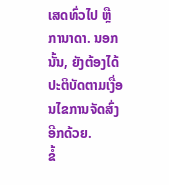ເສດທົ່ວໄປ ຫຼື ການາດາ. ນອກນັ້ນ, ຍັງຕ້ອງໄດ້ປະຕິບັດຕາມເງື່ອນໄຂການຈັດສົ່ງອີກດ້ວຍ.
ຂໍ້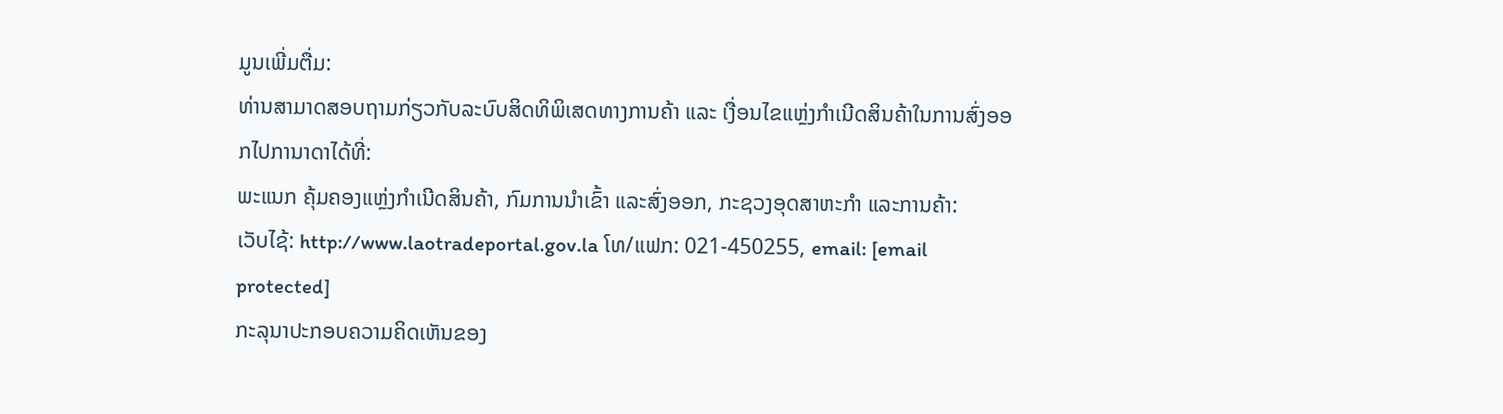ມູນເພີ່ມຕື່ມ:
ທ່ານສາມາດສອບຖາມກ່ຽວກັບລະບົບສິດທິພິເສດທາງການຄ້າ ແລະ ເງື່ອນໄຂແຫຼ່ງກຳເນີດສິນຄ້າໃນການສົ່ງອອກໄປການາດາໄດ້ທີ່:
ພະແນກ ຄຸ້ມຄອງແຫຼ່ງກຳເນີດສິນຄ້າ, ກົມການນຳເຂົ້າ ແລະສົ່ງອອກ, ກະຊວງອຸດສາຫະກຳ ແລະການຄ້າ:
ເວັບໄຊ້: http://www.laotradeportal.gov.la ໂທ/ແຟກ: 021-450255, email: [email protected]
ກະລຸນາປະກອບຄວາມຄິດເຫັນຂອງ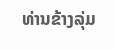ທ່ານຂ້າງລຸ່ມ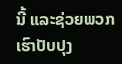ນີ້ ແລະຊ່ວຍພວກເຮົາປັບປຸງ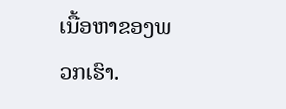ເນື້ອຫາຂອງພວກເຮົາ.